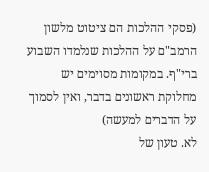(פסקי ההלכות הם ציטוט מלשון הרמב"ם על ההלכות שנלמדו השבוע ברי"ף. במקומות מסוימים יש מחלוקת ראשונים בדבר, ואין לסמוך על הדברים למעשה)
לא. טעון של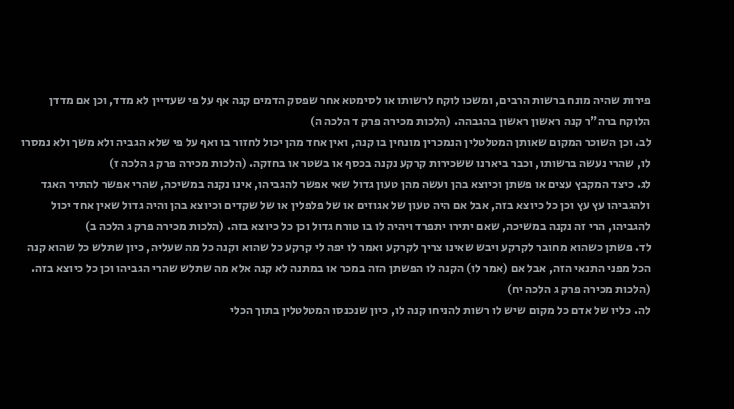פירות שהיה מונח ברשות הרבים, ומשכו לוקח לרשותו או לסימטא אחר שפסק הדמים קנה אף על פי שעדיין לא מדד, וכן אם מדדן הלוקח ברה"ר קנה ראשון ראשון בהגבהה. (הלכות מכירה פרק ד הלכה ה)
לב. וכן השוכר המקום שאותן המטלטלין הנמכרין מונחין בו קנה, ואין אחד מהן יכול לחזור בו ואף על פי שלא הגביה ולא משך ולא נמסרו לו, שהרי נעשה ברשותו, וכבר ביארנו ששכירות קרקע נקנה בכסף או בשטר או בחזקה. (הלכות מכירה פרק ג הלכה ז)
לג. כיצד המקבץ עצים או פשתן וכיוצא בהן ועשה מהן טעון גדול שאי אפשר להגביהו, אינו נקנה במשיכה, שהרי אפשר להתיר האגד ולהגביהו עץ עץ וכן כל כיוצא בזה, אבל אם היה טעון של אגוזים או של פלפלין או של שקדים וכיוצא בהן והיה גדול שאין אחד יכול להגביהו, הרי זה נקנה במשיכה, שאם יתירו יתפרד ויהיה לו בו טורח גדול וכן כל כיוצא בזה. (הלכות מכירה פרק ג הלכה ב)
לד. פשתן כשהוא מחובר לקרקע ויבש שאינו צריך לקרקע ואמר לו יפה לי קרקע כל שהוא וקנה כל מה שעליה, כיון שתלש כל שהוא קנה הכל מפני התנאי הזה, אבל אם (אמר לו) הקנה לו הפשתן הזה במכר או במתנה לא קנה אלא מה שתלש שהרי הגביהו וכן כל כיוצא בזה. (הלכות מכירה פרק ג הלכה יח)
לה. כליו של אדם כל מקום שיש לו רשות להניחו קנה לו, כיון שנכנסו המטלטלין בתוך הכלי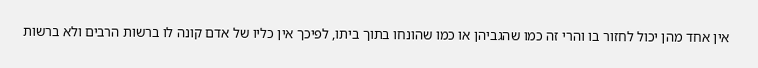אין אחד מהן יכול לחזור בו והרי זה כמו שהגביהן או כמו שהונחו בתוך ביתו, לפיכך אין כליו של אדם קונה לו ברשות הרבים ולא ברשות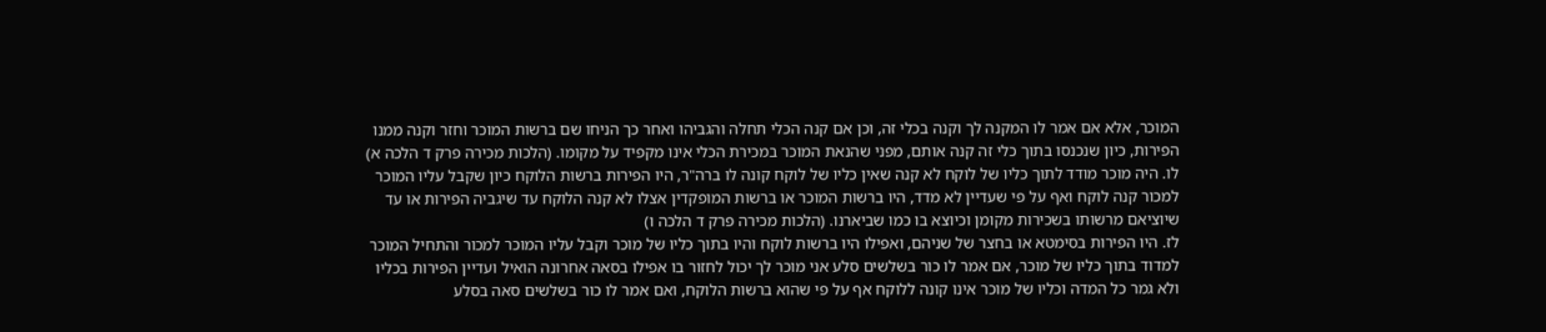המוכר, אלא אם אמר לו המקנה לך וקנה בכלי זה, וכן אם קנה הכלי תחלה והגביהו ואחר כך הניחו שם ברשות המוכר וחזר וקנה ממנו הפירות, כיון שנכנסו בתוך כלי זה קנה אותם, מפני שהנאת המוכר במכירת הכלי אינו מקפיד על מקומו. (הלכות מכירה פרק ד הלכה א)
לו. היה מוכר מודד לתוך כליו של לוקח לא קנה שאין כליו של לוקח קונה לו ברה"ר, היו הפירות ברשות הלוקח כיון שקבל עליו המוכר למכור קנה לוקח ואף על פי שעדיין לא מדד, היו ברשות המוכר או ברשות המופקדין אצלו לא קנה הלוקח עד שיגביה הפירות או עד שיוציאם מרשותו בשכירות מקומן וכיוצא בו כמו שביארנו. (הלכות מכירה פרק ד הלכה ו)
לז. היו הפירות בסימטא או בחצר של שניהם, ואפילו היו ברשות לוקח והיו בתוך כליו של מוכר וקבל עליו המוכר למכור והתחיל המוכר למדוד בתוך כליו של מוכר, אם אמר לו כור בשלשים סלע אני מוכר לך יכול לחזור בו אפילו בסאה אחרונה הואיל ועדיין הפירות בכליו ולא גמר כל המדה וכליו של מוכר אינו קונה ללוקח אף על פי שהוא ברשות הלוקח, ואם אמר לו כור בשלשים סאה בסלע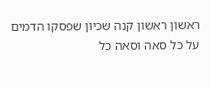ראשון ראשון קנה שכיון שפסקו הדמים על כל סאה וסאה כל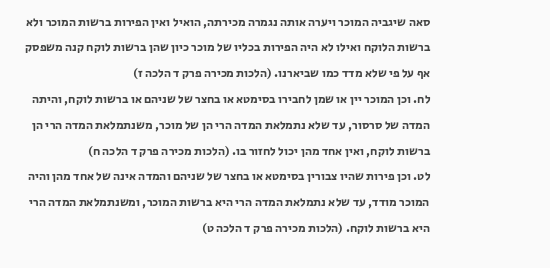סאה שיגביה המוכר ויערה אותה נגמרה מכירתה, הואיל ואין הפירות ברשות המוכר ולא ברשות הלוקח ואילו לא היה הפירות בכליו של מוכר כיון שהן ברשות לוקח קנה משפסק אף על פי שלא מדד כמו שביארנו. (הלכות מכירה פרק ד הלכה ז)
לח. וכן המוכר יין או שמן לחבירו בסימטא או בחצר של שניהם או ברשות לוקח, והיתה המדה של סרסור, עד שלא נתמלאת המדה הרי הן של מוכר, משנתמלאת המדה הרי הן ברשות לוקח, ואין אחד מהן יכול לחזור בו. (הלכות מכירה פרק ד הלכה ח)
לט. וכן פירות שהיו צבורין בסימטא או בחצר של שניהם והמדה אינה של אחד מהן והיה המוכר מודד, עד שלא נתמלאת המדה הרי היא ברשות המוכר, ומשנתמלאת המדה הרי היא ברשות לוקח. (הלכות מכירה פרק ד הלכה ט)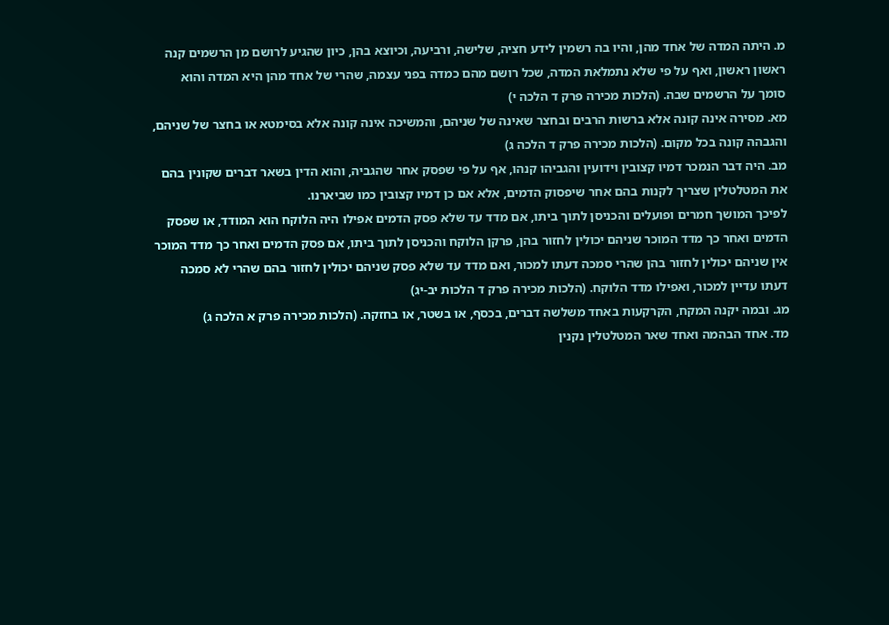מ. היתה המדה של אחד מהן, והיו בה רשמין לידע חציה, שלישה, ורביעה, וכיוצא בהן, כיון שהגיע לרושם מן הרשמים קנה ראשון ראשון, ואף על פי שלא נתמלאת המדה, שכל רושם מהם כמדה בפני עצמה, שהרי של אחד מהן היא המדה והוא סומך על הרשמים שבה. (הלכות מכירה פרק ד הלכה י)
מא. מסירה אינה קונה אלא ברשות הרבים ובחצר שאינה של שניהם, והמשיכה אינה קונה אלא בסימטא או בחצר של שניהם, והגבהה קונה בכל מקום. (הלכות מכירה פרק ד הלכה ג)
מב. היה דבר הנמכר דמיו קצובין וידועין והגביהו קנהו, אף על פי שפסק אחר שהגביה, והוא הדין בשאר דברים שקונין בהם את המטלטלין שצריך לקנות בהם אחר שיפסוק הדמים, אלא אם כן דמיו קצובין כמו שביארנו.
לפיכך המושך חמרים ופועלים והכניסן לתוך ביתו, אם מדד עד שלא פסק הדמים אפילו היה הלוקח הוא המודד, או שפסק הדמים ואחר כך מדד המוכר שניהם יכולין לחזור בהן, פרקן הלוקח והכניסן לתוך ביתו, אם פסק הדמים ואחר כך מדד המוכר אין שניהם יכולין לחזור בהן שהרי סמכה דעתו למכור, ואם מדד עד שלא פסק שניהם יכולין לחזור בהם שהרי לא סמכה דעתו עדיין למכור, ואפילו מדד הלוקח. (הלכות מכירה פרק ד הלכות יב-יג)
מג. ובמה יקנה המקח, הקרקעות באחד משלשה דברים, בכסף, או בשטר, או בחזקה. (הלכות מכירה פרק א הלכה ג)
מד. אחד הבהמה ואחד שאר המטלטלין נקנין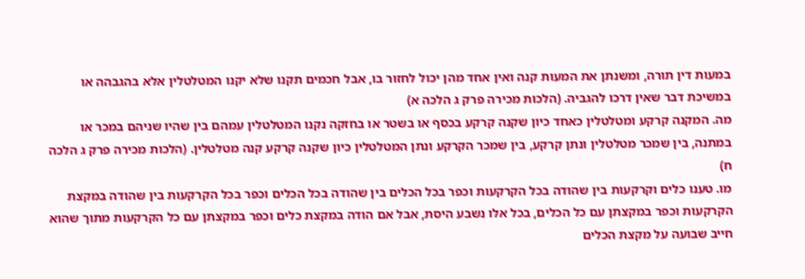במעות דין תורה, ומשנתן את המעות קנה ואין אחד מהן יכול לחזור בו, אבל חכמים תקנו שלא יקנו המטלטלין אלא בהגבהה או במשיכת דבר שאין דרכו להגביה. (הלכות מכירה פרק ג הלכה א)
מה. המקנה קרקע ומטלטלין כאחד כיון שקנה קרקע בכסף או בשטר או בחזקה נקנו המטלטלין עמהם בין שהיו שניהם במכר או במתנה, בין שמכר מטלטלין ונתן קרקע, בין שמכר הקרקע ונתן המטלטלין כיון שקנה קרקע קנה מטלטלין. (הלכות מכירה פרק ג הלכה ח)
מו. טענו כלים וקרקעות בין שהודה בכל הקרקעות וכפר בכל הכלים בין שהודה בכל הכלים וכפר בכל הקרקעות בין שהודה במקצת הקרקעות וכפר במקצתן עם כל הכלים, בכל אלו נשבע היסת, אבל אם הודה במקצת כלים וכפר במקצתן עם כל הקרקעות מתוך שהוא חייב שבועה על מקצת הכלים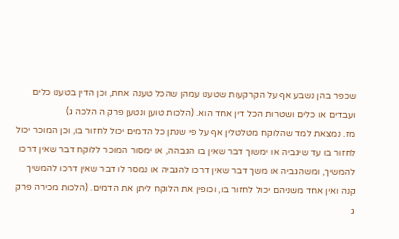שכפר בהן נשבע אף על הקרקעות שטענו עמהן שהכל טענה אחת, וכן הדין בטענו כלים ועבדים או כלים ושטרות הכל דין אחד הוא. (הלכות טוען ונטען פרק ה הלכה ג)
מז. נמצאת למד שהלוקח מטלטלין אף על פי שנתן כל הדמים יכול לחזור בו, וכן המוכר יכול לחזור בו עד שיגביה או ימשוך דבר שאין בו הגבהה, או ימסור המוכר ללוקח דבר שאין דרכו להמשיך, ומשהגביה או משך דבר שאין דרכו להגביה או נמסר לו דבר שאין דרכו להמשיך קנה ואין אחד משניהם יכול לחזור בו, וכופין את הלוקח ליתן את הדמים. (הלכות מכירה פרק ג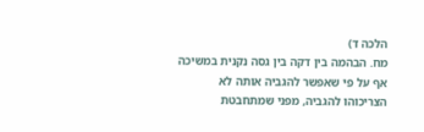הלכה ד)
מח. הבהמה בין דקה בין גסה נקנית במשיכה אף על פי שאפשר להגביה אותה לא הצריכוהו להגביה, מפני שמתחבטת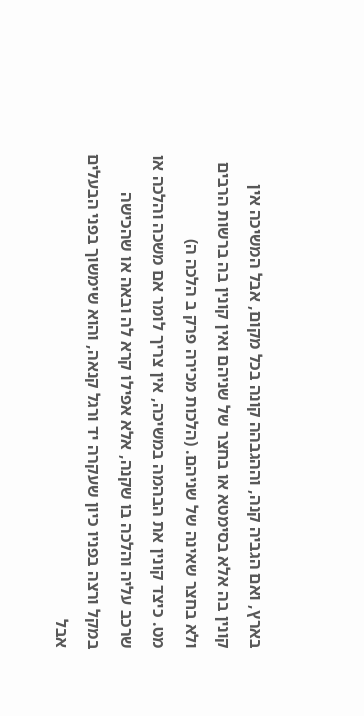בארץ, ואם הגביה קנה, וההגבהה קונה בכל מקום, אבל המשיכה אין קונין בה אלא בסימטא או בחצר של שניהם ואין קונין בה ברשות הרבים ולא בחצר שאינה של שניהם. (הלכות מכירה פרק ב הלכה ה)
מט. כיצד קונין את הבהמה במשיכה, אין צריך לומר אם משכה והלכה או שרכב עליה והלכה בו שקנה, אלא אפילו קרא לה ובאה או שהכישה במקל ורצה בפניו כיון שעקרה יד ורגל קנאה, והוא שימשוך בפני הבעלים אבל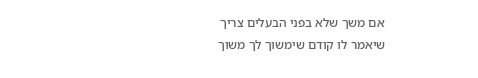אם משך שלא בפני הבעלים צריך שיאמר לו קודם שימשוך לך משוך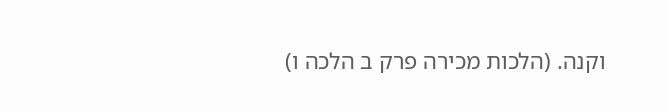וקנה. (הלכות מכירה פרק ב הלכה ו)